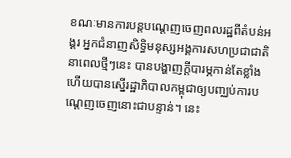ខណៈមានការបន្តបណ្តេញចេញពលរដ្ឋពីតំបន់អង្គរ អ្នកជំនាញសិទ្ធិមនុស្សអង្គការសហប្រជាជាតិនាពេលថ្មីៗនេះ បានបង្ហាញក្តីបារម្ភកាន់តែខ្លាំង ហើយបានស្នើរដ្ឋាភិបាលកម្ពុជាឲ្យបញ្ឈប់ការបណ្តេញចេញនោះជាបន្ទាន់។ នេះ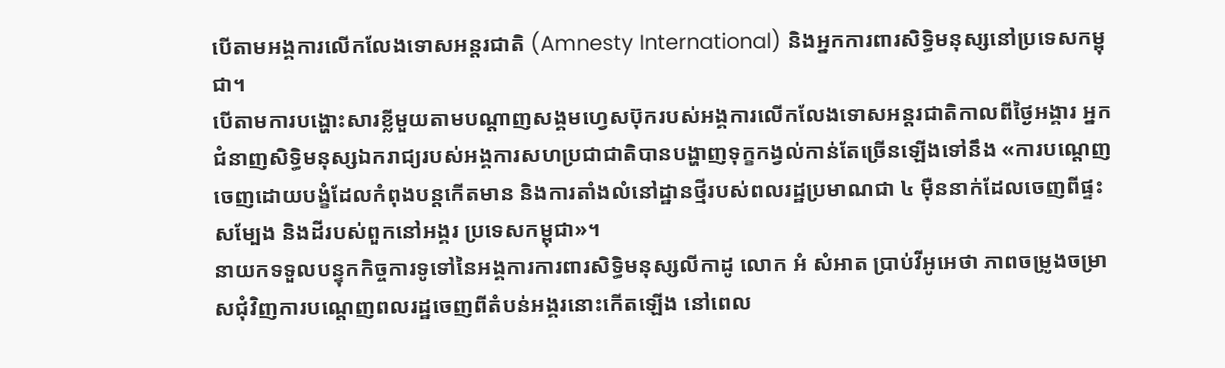បើតាមអង្គការលើកលែងទោសអន្តរជាតិ (Amnesty International) និងអ្នកការពារសិទ្ធិមនុស្សនៅប្រទេសកម្ពុជា។
បើតាមការបង្ហោះសារខ្លីមួយតាមបណ្តាញសង្គមហ្វេសប៊ុករបស់អង្គការលើកលែងទោសអន្តរជាតិកាលពីថ្ងៃអង្គារ អ្នកជំនាញសិទ្ធិមនុស្សឯករាជ្យរបស់អង្គការសហប្រជាជាតិបានបង្ហាញទុក្ខកង្វល់កាន់តែច្រើនឡើងទៅនឹង «ការបណ្តេញចេញដោយបង្ខំដែលកំពុងបន្តកើតមាន និងការតាំងលំនៅដ្ឋានថ្មីរបស់ពលរដ្ឋប្រមាណជា ៤ ម៉ឺននាក់ដែលចេញពីផ្ទះសម្បែង និងដីរបស់ពួកនៅអង្គរ ប្រទេសកម្ពុជា»។
នាយកទទួលបន្ទុកកិច្ចការទូទៅនៃអង្គការការពារសិទ្ធិមនុស្សលីកាដូ លោក អំ សំអាត ប្រាប់វីអូអេថា ភាពចម្រូងចម្រាសជុំវិញការបណ្តេញពលរដ្ឋចេញពីតំបន់អង្គរនោះកើតឡើង នៅពេល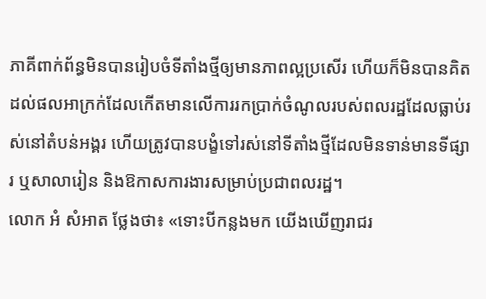ភាគីពាក់ព័ន្ធមិនបានរៀបចំទីតាំងថ្មីឲ្យមានភាពល្អប្រសើរ ហើយក៏មិនបានគិតដល់ផលអាក្រក់ដែលកើតមានលើការរកប្រាក់ចំណូលរបស់ពលរដ្ឋដែលធ្លាប់រស់នៅតំបន់អង្គរ ហើយត្រូវបានបង្ខំទៅរស់នៅទីតាំងថ្មីដែលមិនទាន់មានទីផ្សារ ឬសាលារៀន និងឱកាសការងារសម្រាប់ប្រជាពលរដ្ឋ។
លោក អំ សំអាត ថ្លែងថា៖ «ទោះបីកន្លងមក យើងឃើញរាជរ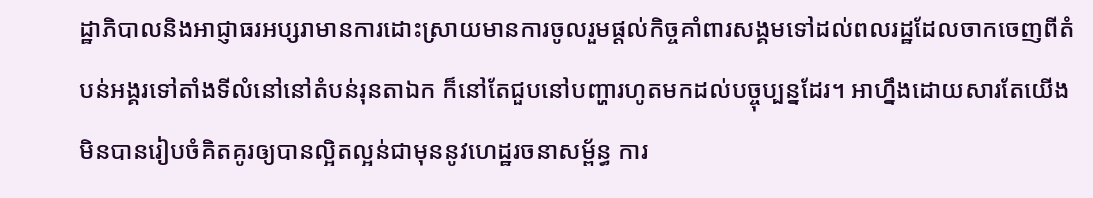ដ្ឋាភិបាលនិងអាជ្ញាធរអប្សរាមានការដោះស្រាយមានការចូលរួមផ្តល់កិច្ចគាំពារសង្គមទៅដល់ពលរដ្ឋដែលចាកចេញពីតំបន់អង្គរទៅតាំងទីលំនៅនៅតំបន់រុនតាឯក ក៏នៅតែជួបនៅបញ្ហារហូតមកដល់បច្ចុប្បន្នដែរ។ អាហ្នឹងដោយសារតែយើងមិនបានរៀបចំគិតគូរឲ្យបានល្អិតល្អន់ជាមុននូវហេដ្ឋរចនាសម្ព័ន្ធ ការ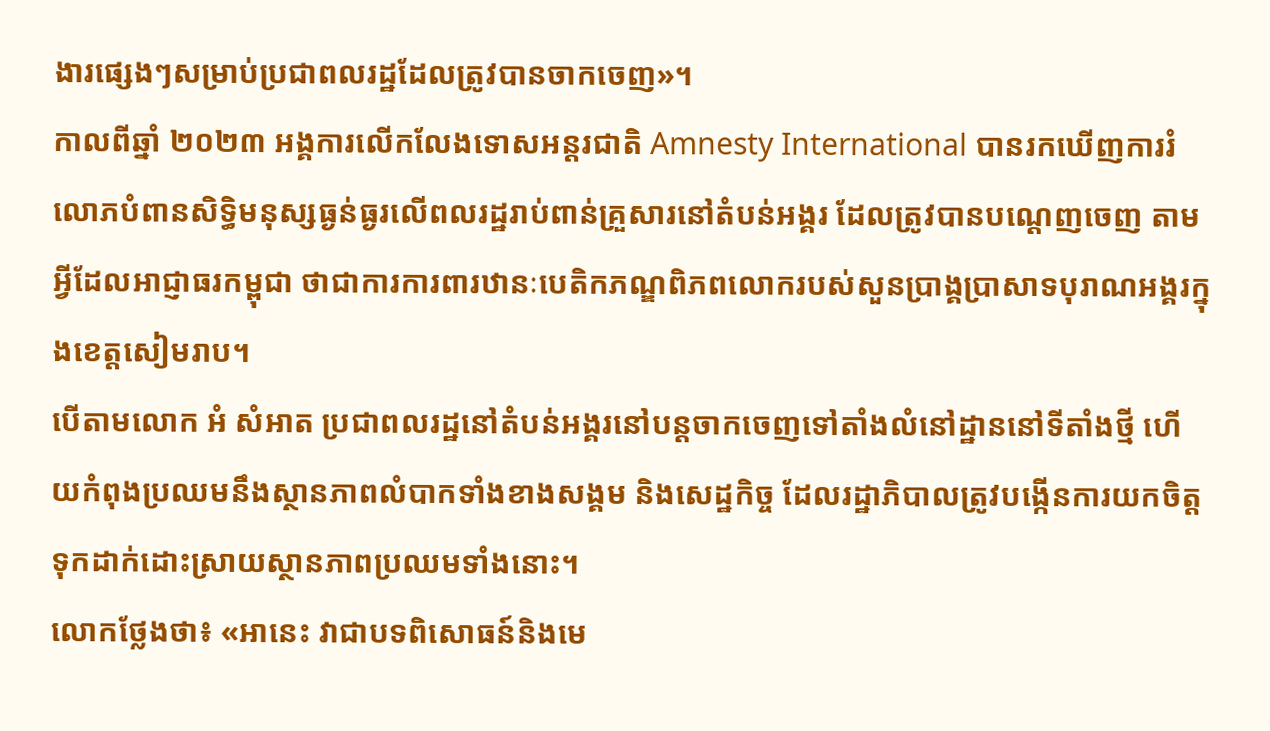ងារផ្សេងៗសម្រាប់ប្រជាពលរដ្ឋដែលត្រូវបានចាកចេញ»។
កាលពីឆ្នាំ ២០២៣ អង្គការលើកលែងទោសអន្តរជាតិ Amnesty International បានរកឃើញការរំលោភបំពានសិទ្ធិមនុស្សធ្ងន់ធ្ងរលើពលរដ្ឋរាប់ពាន់គ្រួសារនៅតំបន់អង្គរ ដែលត្រូវបានបណ្តេញចេញ តាមអ្វីដែលអាជ្ញាធរកម្ពុជា ថាជាការការពារឋានៈបេតិកភណ្ឌពិភពលោករបស់សួនប្រាង្គប្រាសាទបុរាណអង្គរក្នុងខេត្តសៀមរាប។
បើតាមលោក អំ សំអាត ប្រជាពលរដ្ឋនៅតំបន់អង្គរនៅបន្តចាកចេញទៅតាំងលំនៅដ្ឋាននៅទីតាំងថ្មី ហើយកំពុងប្រឈមនឹងស្ថានភាពលំបាកទាំងខាងសង្គម និងសេដ្ឋកិច្ច ដែលរដ្ឋាភិបាលត្រូវបង្កើនការយកចិត្តទុកដាក់ដោះស្រាយស្ថានភាពប្រឈមទាំងនោះ។
លោកថ្លែងថា៖ «អានេះ វាជាបទពិសោធន៍និងមេ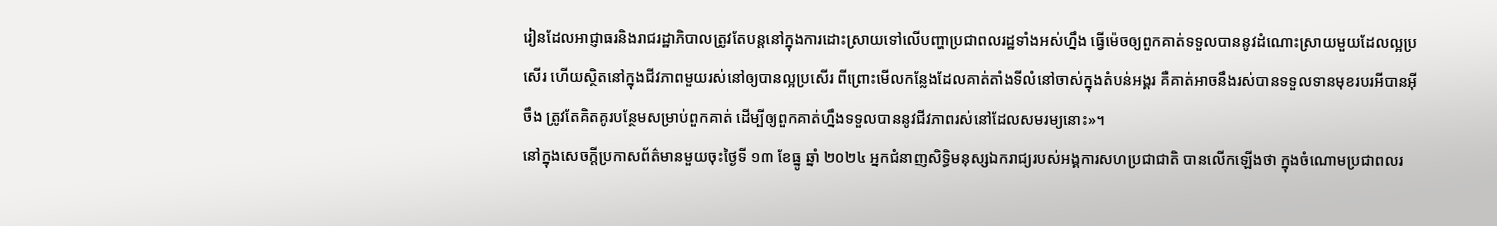រៀនដែលអាជ្ញាធរនិងរាជរដ្ឋាភិបាលត្រូវតែបន្តនៅក្នុងការដោះស្រាយទៅលើបញ្ហាប្រជាពលរដ្ឋទាំងអស់ហ្នឹង ធ្វើម៉េចឲ្យពួកគាត់ទទួលបាននូវដំណោះស្រាយមួយដែលល្អប្រសើរ ហើយស្ថិតនៅក្នុងជីវភាពមួយរស់នៅឲ្យបានល្អប្រសើរ ពីព្រោះមើលកន្លែងដែលគាត់តាំងទីលំនៅចាស់ក្នុងតំបន់អង្គរ គឺគាត់អាចនឹងរស់បានទទួលទានមុខរបរអីបានអ៊ីចឹង ត្រូវតែគិតគូរបន្ថែមសម្រាប់ពួកគាត់ ដើម្បីឲ្យពួកគាត់ហ្នឹងទទួលបាននូវជីវភាពរស់នៅដែលសមរម្យនោះ»។
នៅក្នុងសេចក្តីប្រកាសព័ត៌មានមួយចុះថ្ងៃទី ១៣ ខែធ្នូ ឆ្នាំ ២០២៤ អ្នកជំនាញសិទ្ធិមនុស្សឯករាជ្យរបស់អង្គការសហប្រជាជាតិ បានលើកឡើងថា ក្នុងចំណោមប្រជាពលរ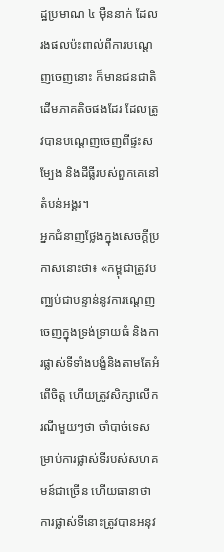ដ្ឋប្រមាណ ៤ ម៉ឺននាក់ ដែលរងផលប៉ះពាល់ពីការបណ្តេញចេញនោះ ក៏មានជនជាតិដើមភាគតិចផងដែរ ដែលត្រូវបានបណ្តេញចេញពីផ្ទះសម្បែង និងដីធ្លីរបស់ពួកគេនៅតំបន់អង្គរ។
អ្នកជំនាញថ្លែងក្នុងសេចក្តីប្រកាសនោះថា៖ «កម្ពុជាត្រូវបញ្ឈប់ជាបន្ទាន់នូវការណ្តេញចេញក្នុងទ្រង់ទ្រាយធំ និងការផ្លាស់ទីទាំងបង្ខំនិងតាមតែអំពើចិត្ត ហើយត្រូវសិក្សាលើករណីមួយៗថា ចាំបាច់ទេសម្រាប់ការផ្លាស់ទីរបស់សហគមន៍ជាច្រើន ហើយធានាថា ការផ្លាស់ទីនោះត្រូវបានអនុវ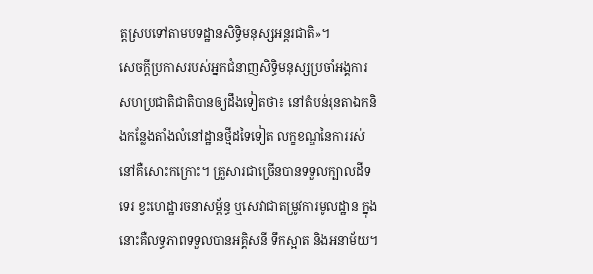ត្តស្របទៅតាមបទដ្ឋានសិទ្ធិមនុស្សអន្តរជាតិ»។
សេចក្តីប្រកាសរបស់អ្នកជំនាញសិទ្ធិមនុស្សប្រចាំអង្គការសហប្រជាតិជាតិបានឲ្យដឹងទៀតថា៖ នៅតំបន់រុនតាឯកនិងកន្លែងតាំងលំនៅដ្ឋានថ្មីដទៃទៀត លក្ខខណ្ឌនៃការរស់នៅគឺសោះកក្រោះ។ គ្រួសារជាច្រើនបានទទួលក្បាលដីទទេរ ខ្វះហេដ្ឋារចនាសម្ព័ន្ធ ឬសេវាជាតម្រូវការមូលដ្ឋាន ក្នុងនោះគឺលទ្ធភាពទទួលបានអគ្គិសនី ទឹកស្អាត និងអនាម័យ។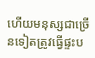ហើយមនុស្សជាច្រើនទៀតត្រូវធ្វើផ្ទះប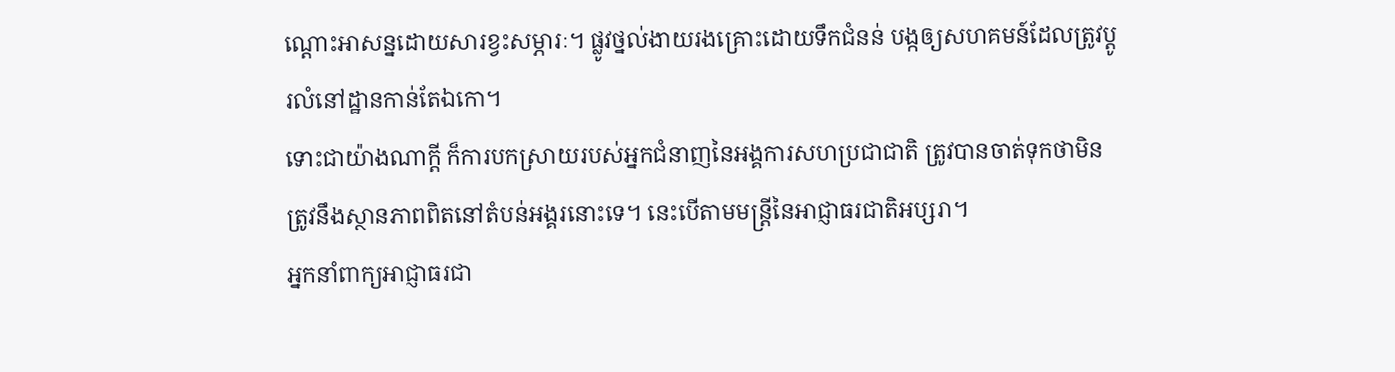ណ្តោះអាសន្នដោយសារខ្វះសម្ភារៈ។ ផ្លូវថ្នល់ងាយរងគ្រោះដោយទឹកជំនន់ បង្កឲ្យសហគមន៍ដែលត្រូវប្តូរលំនៅដ្ឋានកាន់តែឯកោ។
ទោះជាយ៉ាងណាក្តី ក៏ការបកស្រាយរបស់អ្នកជំនាញនៃអង្គការសហប្រជាជាតិ ត្រូវបានចាត់ទុកថាមិនត្រូវនឹងស្ថានភាពពិតនៅតំបន់អង្គរនោះទេ។ នេះបើតាមមន្ត្រីនៃអាជ្ញាធរជាតិអប្សរា។
អ្នកនាំពាក្យអាជ្ញាធរជា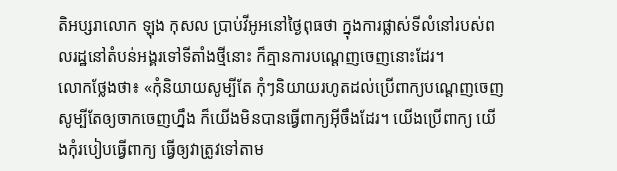តិអប្សរាលោក ឡុង កុសល ប្រាប់វីអូអនៅថ្ងៃពុធថា ក្នុងការផ្លាស់ទីលំនៅរបស់ពលរដ្ឋនៅតំបន់អង្គរទៅទីតាំងថ្មីនោះ ក៏គ្មានការបណ្តេញចេញនោះដែរ។
លោកថ្លែងថា៖ «កុំនិយាយសូម្បីតែ កុំៗនិយាយរហូតដល់ប្រើពាក្យបណ្តេញចេញ សូម្បីតែឲ្យចាកចេញហ្នឹង ក៏យើងមិនបានធ្វើពាក្យអ៊ីចឹងដែរ។ យើងប្រើពាក្យ យើងកុំរបៀបធ្វើពាក្យ ធ្វើឲ្យវាត្រូវទៅតាម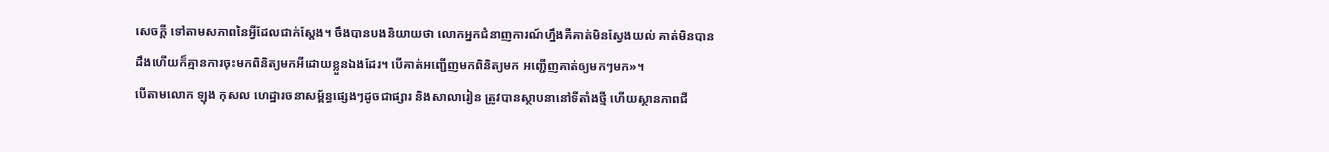សេចក្តី ទៅតាមសភាពនៃអ្វីដែលជាក់ស្តែង។ ចឹងបានបងនិយាយថា លោកអ្នកជំនាញការណ៍ហ្នឹងគឺគាត់មិនស្វែងយល់ គាត់មិនបានដឹងហើយក៏គ្មានការចុះមកពិនិត្យមកអីដោយខ្លួនឯងដែរ។ បើគាត់អញ្ជើញមកពិនិត្យមក អញ្ជើញគាត់ឲ្យមកៗមក»។
បើតាមលោក ឡុង កុសល ហេដ្ឋារចនាសម្ព័ន្ធផ្សេងៗដូចជាផ្សារ និងសាលារៀន ត្រូវបានស្ថាបនានៅទីតាំងថ្មី ហើយស្ថានភាពជី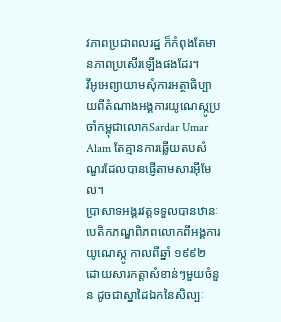វភាពប្រជាពលរដ្ឋ ក៏កំពុងតែមានភាពប្រសើរឡើងផងដែរ។
វីអូអេព្យាយាមសុំការអត្ថាធិប្បាយពីតំណាងអង្គការយូណេស្កូប្រចាំកម្ពុជាលោកSardar Umar Alam តែគ្មានការឆ្លើយតបសំណួរដែលបានផ្ញើតាមសារអ៊ីមែល។
បា្រសាទអង្គរវត្តទទួលបានឋានៈបេតិកភណ្ឌពិភពលោកពីអង្គការយូណេស្កូ កាលពីឆ្នាំ ១៩៩២ ដោយសារកត្តាសំខាន់ៗមួយចំនួន ដូចជាស្នាដៃឯកនៃសិល្បៈ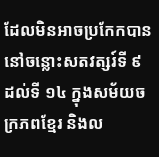ដែលមិនអាចប្រកែកបាននៅចន្លោះសតវត្សរ៍ទី ៩ ដល់ទី ១៤ ក្នុងសម័យចក្រភពខែ្មរ និងល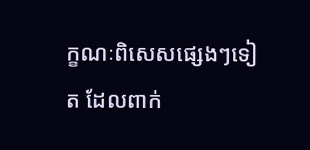ក្ខណៈពិសេសផ្សេងៗទៀត ដែលពាក់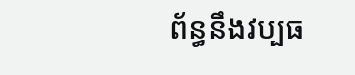ព័ន្ធនឹងវប្បធ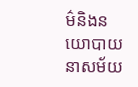ម៌និងនយោបាយនាសម័យ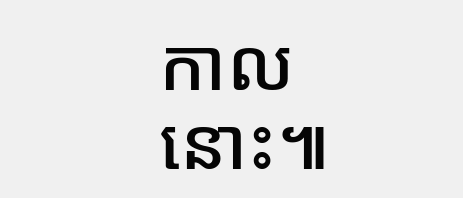កាលនោះ៕